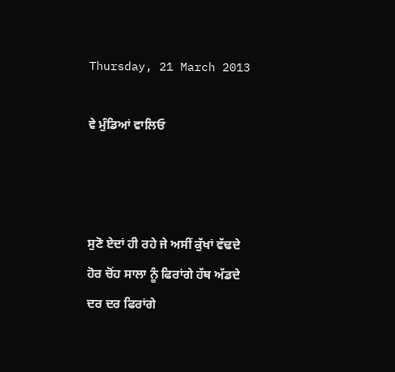Thursday, 21 March 2013

ਵੇ ਮੁੰਡਿਆਂ ਵਾਲਿਓ



ਸੁਣੋ ਏਦਾਂ ਹੀ ਰਹੇ ਜੇ ਅਸੀਂ ਕੁੱਖਾਂ ਵੱਢਦੇ
ਹੋਰ ਚੋਂਹ ਸਾਲਾ ਨੂੰ ਫਿਰਾਂਗੇ ਹੱਥ ਅੱਡਦੇ
ਦਰ ਦਰ ਫਿਰਾਂਗੇ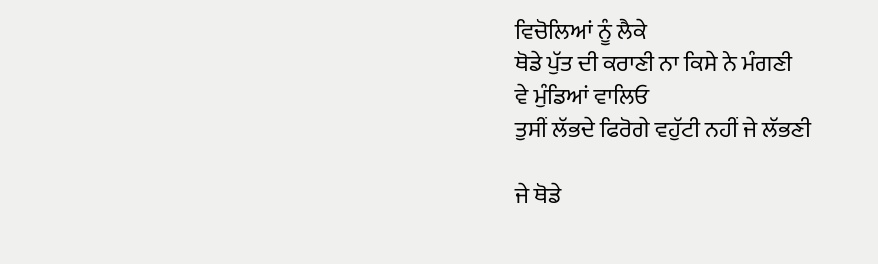ਵਿਚੋਲਿਆਂ ਨੂੰ ਲੈਕੇ
ਥੋਡੇ ਪੁੱਤ ਦੀ ਕਰਾਣੀ ਨਾ ਕਿਸੇ ਨੇ ਮੰਗਣੀ
ਵੇ ਮੁੰਡਿਆਂ ਵਾਲਿਓ
ਤੁਸੀਂ ਲੱਭਦੇ ਫਿਰੋਗੇ ਵਹੁੱਟੀ ਨਹੀਂ ਜੇ ਲੱਭਣੀ

ਜੇ ਥੋਡੇ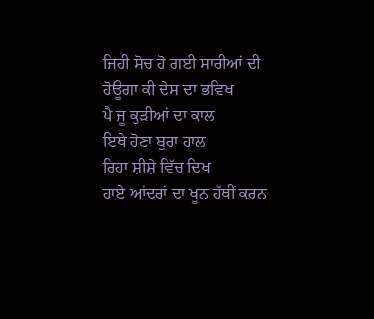ਜਿਹੀ ਸੋਚ ਹੋ ਗਈ ਸਾਰੀਆਂ ਦੀ
ਹੋਊਗਾ ਕੀ ਦੇਸ ਦਾ ਭਵਿਖ
ਪੈ ਜੂ ਕੁੜੀਆਂ ਦਾ ਕਾਲ
ਇਥੇ ਹੋਣਾ ਬੁਰਾ ਹਾਲ
ਰਿਹਾ ਸ਼ੀਸ਼ੇ ਵਿੱਚ ਦਿਖ
ਹਾਏ ਆਂਦਰਾਂ ਦਾ ਖੂਨ ਹੱਥੀਂ ਕਰਨ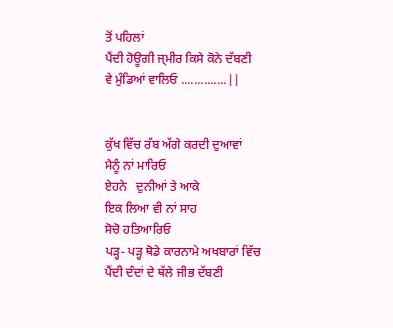ਤੋਂ ਪਹਿਲਾਂ
ਪੈਂਦੀ ਹੋਊਗੀ ਜ੍ਮੀਰ ਕਿਸੇ ਕੋਨੇ ਦੱਬਣੀ
ਵੇ ਮੁੰਡਿਆਂ ਵਾਲਿਓ ..............||


ਕੁੱਖ ਵਿੱਚ ਰੱਬ ਅੱਗੇ ਕਰਦੀ ਦੁਆਵਾਂ
ਮੈਨੂੰ ਨਾਂ ਮਾਰਿਓ
ਏਹਨੇ   ਦੁਨੀਆਂ ਤੇ ਆਕੇ
ਇਕ ਲਿਆ ਵੀ ਨਾਂ ਸਾਹ
ਸੋਚੋ ਹਤਿਆਰਿਓ
ਪੜ੍ਹ- ਪੜ੍ਹ ਥੋਡੇ ਕਾਰਨਾਮੇ ਅਖਬਾਰਾਂ ਵਿੱਚ
ਪੈਂਦੀ ਦੰਦਾਂ ਦੇ ਥੱਲੇ ਜੀਭ ਦੱਬਣੀ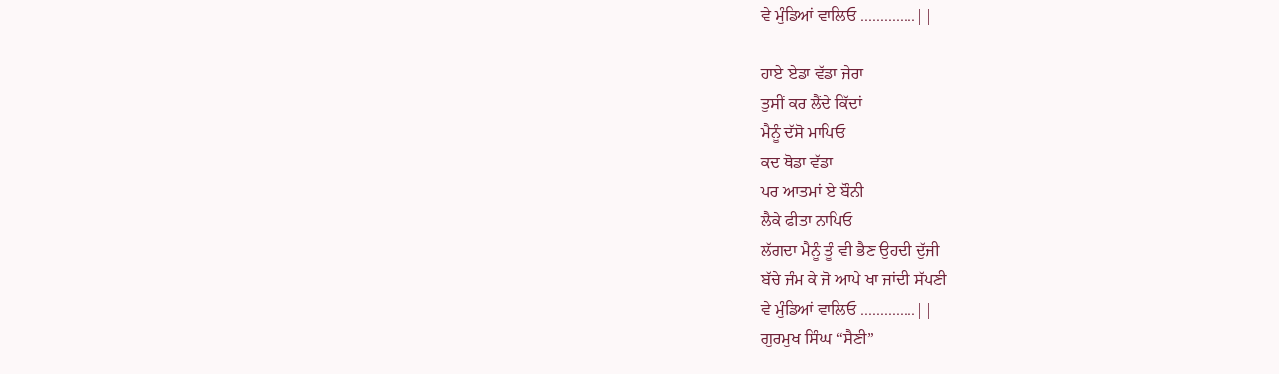ਵੇ ਮੁੰਡਿਆਂ ਵਾਲਿਓ ..............||

ਹਾਏ ਏਡਾ ਵੱਡਾ ਜੇਰਾ
ਤੁਸੀਂ ਕਰ ਲੈਂਦੇ ਕਿੱਦਾਂ
ਮੈਨੂੰ ਦੱਸੋ ਮਾਪਿਓ
ਕਦ ਥੋਡਾ ਵੱਡਾ
ਪਰ ਆਤਮਾਂ ਏ ਬੌਨੀ
ਲੈਕੇ ਫੀਤਾ ਨਾਪਿਓ
ਲੱਗਦਾ ਮੈਨੂੰ ਤੂੰ ਵੀ ਭੈਣ ਉਹਦੀ ਦੁੱਜੀ
ਬੱਚੇ ਜੰਮ ਕੇ ਜੋ ਆਪੇ ਖਾ ਜਾਂਦੀ ਸੱਪਣੀ
ਵੇ ਮੁੰਡਿਆਂ ਵਾਲਿਓ ..............||
ਗੁਰਮੁਖ ਸਿੰਘ “ਸੈਣੀ”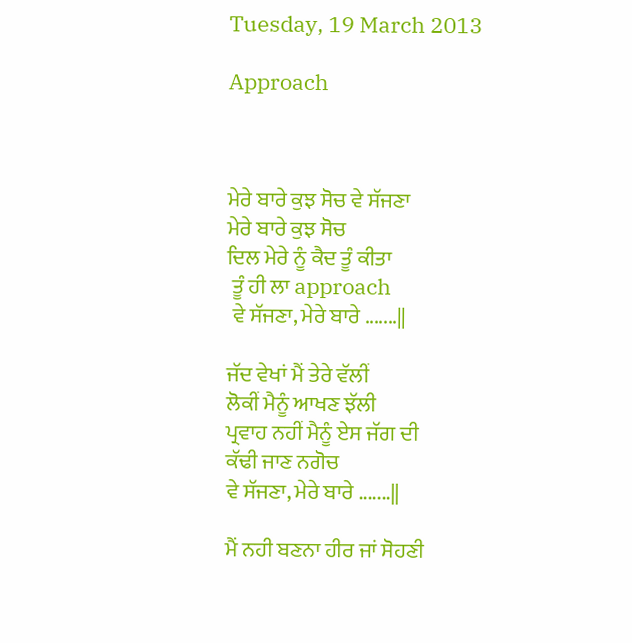Tuesday, 19 March 2013

Approach



ਮੇਰੇ ਬਾਰੇ ਕੁਝ ਸੋਚ ਵੇ ਸੱਜਣਾ
ਮੇਰੇ ਬਾਰੇ ਕੁਝ ਸੋਚ
ਦਿਲ ਮੇਰੇ ਨੂੰ ਕੈਦ ਤੂੰ ਕੀਤਾ
 ਤੂੰ ਹੀ ਲਾ approach
 ਵੇ ਸੱਜਣਾ, ਮੇਰੇ ਬਾਰੇ .......||

ਜੱਦ ਵੇਖਾਂ ਮੈਂ ਤੇਰੇ ਵੱਲੀਂ
ਲੋਕੀਂ ਮੈਨੂੰ ਆਖਣ ਝੱਲੀ
ਪ੍ਰਵਾਹ ਨਹੀਂ ਮੈਨੂੰ ਏਸ ਜੱਗ ਦੀ
ਕੱਢੀ ਜਾਣ ਨਗੋਚ
ਵੇ ਸੱਜਣਾ, ਮੇਰੇ ਬਾਰੇ .......||

ਮੈਂ ਨਹੀ ਬਣਨਾ ਹੀਰ ਜਾਂ ਸੋਹਣੀ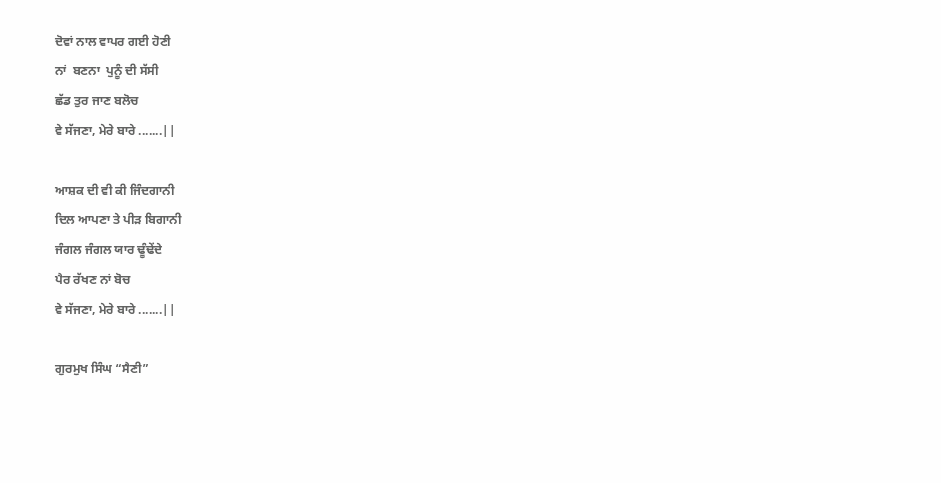ਦੋਵਾਂ ਨਾਲ ਵਾਪਰ ਗਈ ਹੋਣੀ
ਨਾਂ  ਬਣਨਾ  ਪੁਨੂੰ ਦੀ ਸੱਸੀ
ਛੱਡ ਤੁਰ ਜਾਣ ਬਲੋਚ
ਵੇ ਸੱਜਣਾ, ਮੇਰੇ ਬਾਰੇ .......||

ਆਸ਼ਕ ਦੀ ਵੀ ਕੀ ਜਿੰਦਗਾਨੀ
ਦਿਲ ਆਪਣਾ ਤੇ ਪੀੜ ਬਿਗਾਨੀ
ਜੰਗਲ ਜੰਗਲ ਯਾਰ ਢੂੰਢੇਂਦੇ
ਪੈਰ ਰੱਖਣ ਨਾਂ ਬੋਚ
ਵੇ ਸੱਜਣਾ, ਮੇਰੇ ਬਾਰੇ .......||

ਗੁਰਮੁਖ ਸਿੰਘ “ਸੈਣੀ”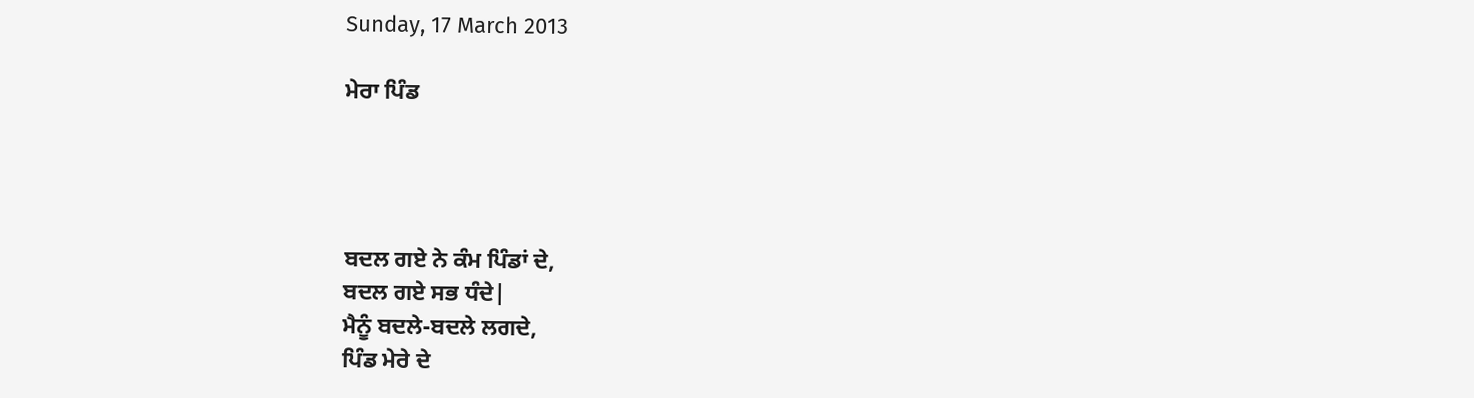Sunday, 17 March 2013

ਮੇਰਾ ਪਿੰਡ




ਬਦਲ ਗਏ ਨੇ ਕੰਮ ਪਿੰਡਾਂ ਦੇ,
ਬਦਲ ਗਏ ਸਭ ਧੰਦੇ|
ਮੈਨੂੰ ਬਦਲੇ-ਬਦਲੇ ਲਗਦੇ,
ਪਿੰਡ ਮੇਰੇ ਦੇ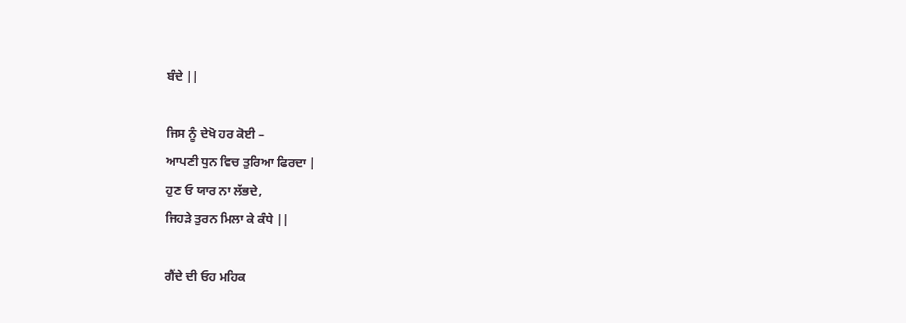ਬੰਦੇ ||

ਜਿਸ ਨੂੰ ਦੇਖੋ ਹਰ ਕੋਈ –
ਆਪਣੀ ਧੁਨ ਵਿਚ ਤੁਰਿਆ ਫਿਰਦਾ |
ਹੁਣ ਓ ਯਾਰ ਨਾ ਲੱਭਦੇ,
ਜਿਹੜੇ ਤੁਰਨ ਮਿਲਾ ਕੇ ਕੰਧੇ ||

ਗੈਂਦੇ ਦੀ ਓਹ ਮਹਿਕ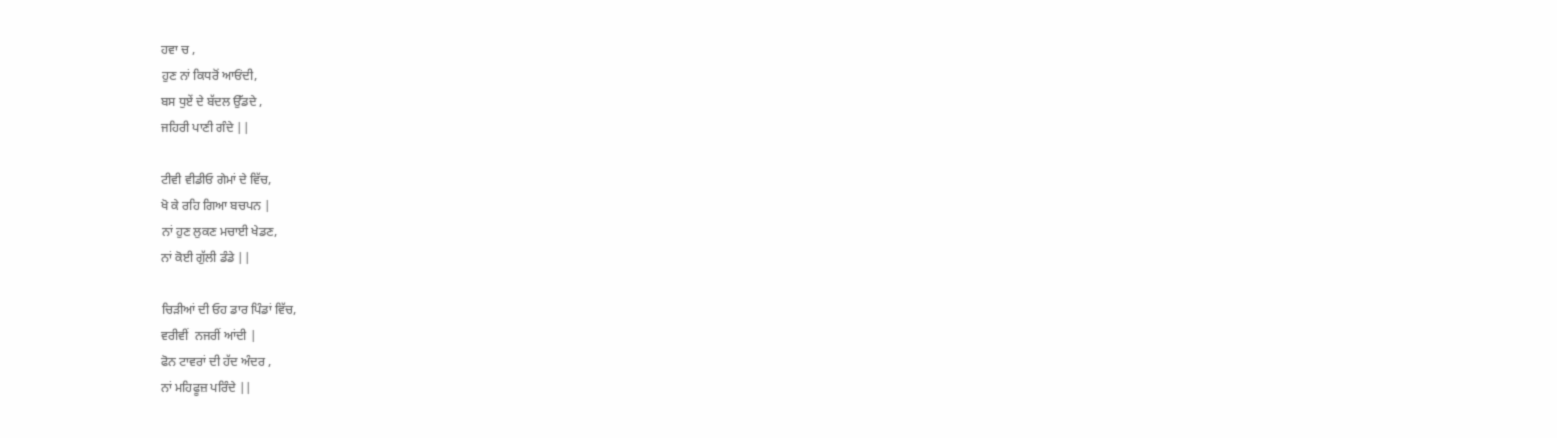ਹਵਾ ਚ ,
ਹੁਣ ਨਾਂ ਕਿਧਰੋਂ ਆਓਂਦੀ,
ਬਸ ਧੁਏਂ ਦੇ ਬੱਦਲ ਉੱਡਦੇ ,
ਜਹਿਰੀ ਪਾਣੀ ਗੰਦੇ ||

ਟੀਵੀ ਵੀਡੀਓ ਗੇਮਾਂ ਦੇ ਵਿੱਚ,
ਖੋ ਕੇ ਰਹਿ ਗਿਆ ਬਚਪਨ |
ਨਾਂ ਹੁਣ ਲੁਕਣ ਮਚਾਈ ਖੇਡਣ,
ਨਾਂ ਕੋਈ ਗੁੱਲੀ ਡੰਡੇ ||

ਚਿੜੀਆਂ ਦੀ ਓਹ ਡਾਰ ਪਿੰਡਾਂ ਵਿੱਚ,
ਵਰੀਵੀਂ  ਨਜਰੀਂ ਆਂਦੀ |
ਫੋਨ ਟਾਵਰਾਂ ਦੀ ਹੱਦ ਅੰਦਰ ,
ਨਾਂ ਮਹਿਫੂਜ਼ ਪਰਿੰਦੇ ||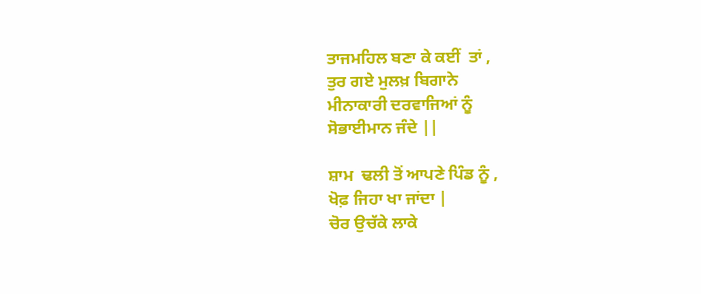ਤਾਜਮਹਿਲ ਬਣਾ ਕੇ ਕਈਂ  ਤਾਂ ,
ਤੁਰ ਗਏ ਮੁਲਖ਼ ਬਿਗਾਨੇ
ਮੀਨਾਕਾਰੀ ਦਰਵਾਜਿਆਂ ਨੂੰ
ਸੋਭਾਈਮਾਨ ਜੰਦੇ ||

ਸ਼ਾਮ  ਢਲੀ ਤੋਂ ਆਪਣੇ ਪਿੰਡ ਨੂੰ ,
ਖੋਫ਼ ਜਿਹਾ ਖਾ ਜਾਂਦਾ |
ਚੋਰ ਉਚੱਕੇ ਲਾਕੇ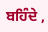ਬਹਿੰਦੇ ,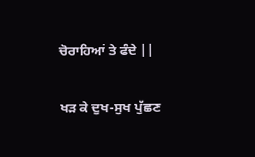ਚੋਰਾਹਿਆਂ ਤੇ ਫੰਦੇ ||

ਖੜ ਕੇ ਦੁਖ-ਸੁਖ ਪੁੱਛਣ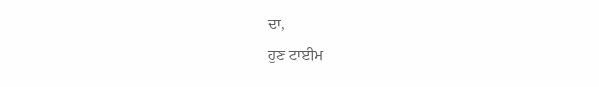ਦਾ,
ਹੁਣ ਟਾਈਮ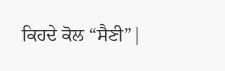ਕਿਹਦੇ ਕੋਲ “ਸੈਣੀ”|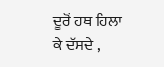ਦੂਰੋਂ ਹਥ ਹਿਲਾ ਕੇ ਦੱਸਦੇ ,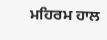ਮਹਿਰਮ ਹਾਲ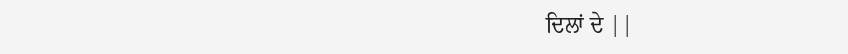ਦਿਲਾਂ ਦੇ ||